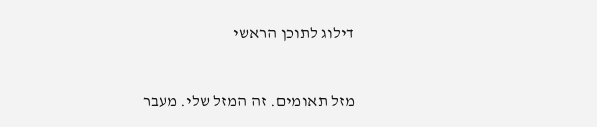דילוג לתוכן הראשי


מזל תאומים. זה המזל שלי. מעבר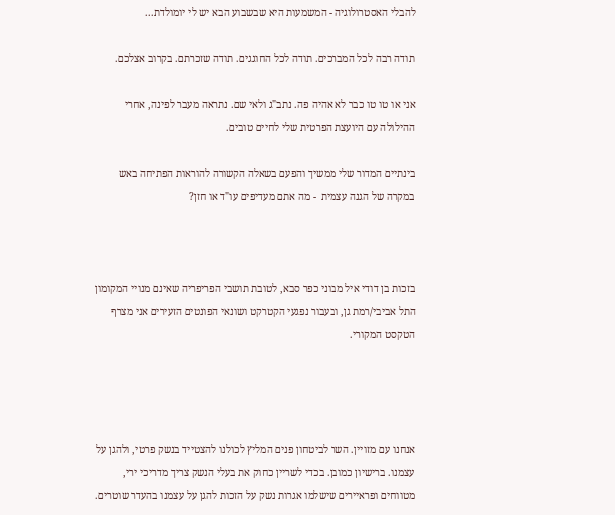להבלי האסטרולוגיה - המשמעות היא שבשבוע הבא יש לי יומולדת...

תודה רבה לכל המברכים. תודה לכל החוגגים. תודה שזכרתם. בקרוב אצלכם.

אני או טו טו כבר לא אהיה פה. נתב"ג ולאי שם. נתראה מעבר לפינה, אחרי ההילולה עם היועצת הפרטית שלי לחיים טובים.

בינתיים המדור שלי ממשיך והפעם בשאלה הקשורה להוראות הפתיחה באש במקרה של הגנה עצמית  - מה אתם מעדיפים עו"ד או חזן?



בזכות בן דודי איל מבוני כפר סבא, לטובת תושבי הפריפריה שאינם מנויי המקומון התל אביבי/רמת גן, ובעבור נפגעי הקטרקט ושונאי הפונטים הזעירים אני מצרף הטקסט המקורי.




אנחנו עם מזויין. השר לביטחון פנים המליץ לכולנו להצטייד בנשק פרטי, ולהגן על עצמנו. ברישיון כמובן. בכדי לשריין כחוק את בעלי הנשק צריך מדריכי ירי, מטווחים ופראיירים שישלמו אגרות נשק על הזכות להגן על עצמנו בהעדר שוטרים.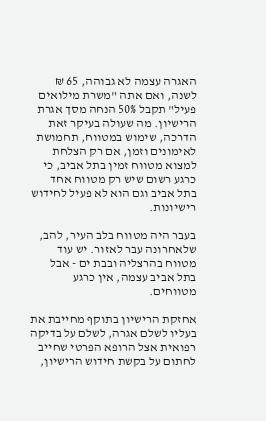האגרה עצמה לא גבוהה, 65 ₪ לשנה, ואם אתה "משרת מילואים פעיל" תקבל 50% הנחה מסך אגרת הרישיון. מה שעולה בעיקר זאת הדרכה, שימוש במטווח, תחמושת לאימונים וזמן, אם רק הצלחת למצוא מטווח זמין בתל אביב, כי כרגע רשום שיש רק מטווח אחד  בתל אביב וגם הוא לא פעיל לחידוש רישיונות.

בעבר היה מטווח בלב העיר, להב, שלאחרונה עבר לאזור. יש עוד מטווח בהרצליה ובבת ים - אבל בתל אביב עצמה, אין כרגע מטווחים.

אחזקת הרישיון בתוקף מחייבת את בעליו לשלם אגרה, לשלם על בדיקה רפואית אצל הרופא הפרטי שחייב לחתום על בקשת חידוש הרישיון,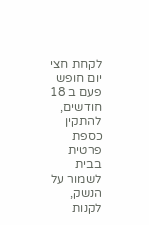לקחת חצי יום חופש פעם ב 18 חודשים, להתקין כספת פרטית בבית לשמור על הנשק, לקנות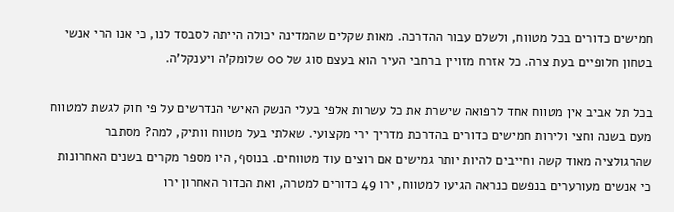חמישים כדורים בכל מטווח, ולשלם עבור ההדרכה. מאות שקלים שהמדינה יכולה הייתה לסבסד לנו, כי אנו הרי אנשי בטחון חלופיים בעת צרה. כל אזרח מזויין ברחבי העיר הוא בעצם סוג של 00 שלומק'ה ויענקל'ה.

בכל תל אביב אין מטווח אחד לרפואה שישרת את כל עשרות אלפי בעלי הנשק האישי הנדרשים על פי חוק לגשת למטווח מעם בשנה וחצי ולירות חמישים כדורים בהדרכת מדריך ירי מקצועי. שאלתי בעל מטווח וותיק, למה? מסתבר שהרגולציה מאוד קשה וחייבים להיות יותר גמישים אם רוצים עוד מטווחים. בנוסף, היו מספר מקרים בשנים האחרונות כי אנשים מעורערים בנפשם כנראה הגיעו למטווח, ירו 49 כדורים למטרה, ואת הכדור האחרון ירו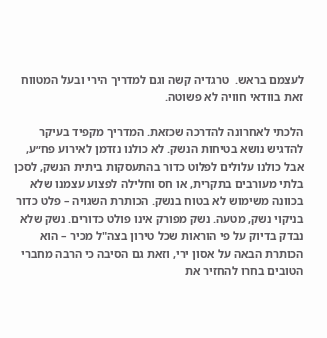לעצמם בראש.  טרגדיה קשה וגם למדריך הירי ובעל המטווח זאת בוודאי חוויה לא פשוטה.

הלכתי לאחרונה להדרכה שכזאת. המדריך מקפיד בעיקר להדגיש נושא בטיחות הנשק. לא כולנו נזדמן לאירוע פח״ע, אבל כולנו עלולים לפלוט כדור בהתעסקות ביתית הנשק, לסכן בלתי מעורבים בתקרית, או חס וחלילה לפצוע עצמנו שלא בכוונה משימוש לא בטוח בנשק. הכותרת השגויה – פלט כדור בניקוי נשק, מטעה. נשק מפורק אינו פולט כדורים. נשק שלא נבדק בדיוק על פי הוראות שכל טירון בצה"ל מכיר – הוא הכותרת הבאה על אסון ירי, וזאת גם הסיבה כי הרבה מחברי הטובים בחרו להחזיר את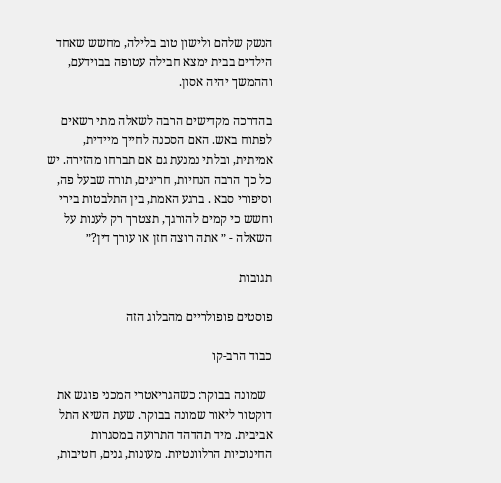הנשק שלהם ולישון טוב בלילה, מחשש שאחד הילדים בבית ימצא חבילה עטופה בבוידעם, וההמשך יהיה אסון.

בהדרכה מקדישים הרבה לשאלה מתי רשאים לפתוח באש. האם הסכנה לחייך מיידית, אמיתית, ובלתי נמנעת גם אם תברחו מהזירה. יש כל כך הרבה הנחיות, חריגים, תורה שבעל פה, וסיפורי סבא . ברגע האמת, בין התלבטות בירי וחשש כי קמים להורגך, תצטרך רק לענות על השאלה - ״ אתה רוצה חזן או עורך דין?״

תגובות

פוסטים פופולריים מהבלוג הזה

כבוד הרב-קו

  שמונה בבוקר: כשהגריאטרי המכני פוגש את דוקטור ליאור שמונה בבוקר. שעת השיא התל אביבית. מיד תהדהד התרועה במסגרות החינוכיות הרלוונטיות. מעונות, גנים, חטיבות,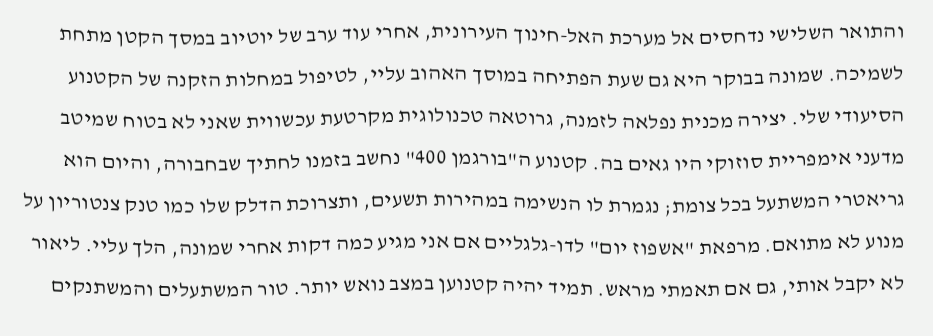והתואר השלישי נדחסים אל מערכת האל-חינוך העירונית, אחרי עוד ערב של יוטיוב במסך הקטן מתחת לשמיכה. שמונה בבוקר היא גם שעת הפתיחה במוסך האהוב עליי, לטיפול במחלות הזקנה של הקטנוע הסיעודי שלי. יצירה מכנית נפלאה לזמנה, גרוטאה טכנולוגית מקרטעת עכשווית שאני לא בטוח שמיטב מדעני אימפריית סוזוקי היו גאים בה. קטנוע ה"בורגמן 400" נחשב בזמנו לחתיך שבחבורה, והיום הוא גריאטרי המשתעל בכל צומת; נגמרת לו הנשימה במהירות תשעים, ותצרוכת הדלק שלו כמו טנק צנטוריון על מנוע לא מתואם. מרפאת "אשפוז יום" לדו-גלגליים אם אני מגיע כמה דקות אחרי שמונה, הלך עליי. ליאור לא יקבל אותי, גם אם תאמתי מראש. תמיד יהיה קטנוען במצב נואש יותר. טור המשתעלים והמשתנקים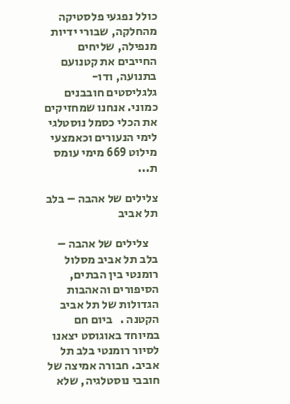כולל נפגעי פלסטיקה מהחלקה, שבורי ידיות מנפילה, שליחים החייבים את קטנועם בתנועה, ודו-גלגליסטים חובבנים כמוני. אנחנו שמחזיקים את הכלי כסמל נוסטלגי לימי הנעורים וכאמצעי מילוט 669 מימי עומס ת...

צלילים של אהבה – בלב תל אביב

    צלילים של אהבה – בלב תל אביב מסלול רומנטי בין הבתים, הסיפורים והאהבות הגדולות של תל אביב הקטנה .   ביום חם במיוחד באוגוסט יצאנו לסיור רומנטי בלב תל אביב. חבורה אמיצה של חובבי נוסטלגיה, שלא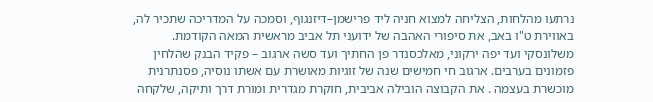נרתעו מהלחות, הצליחה למצוא חניה ליד פרישמן–דיזנגוף, וסמכה על המדריכה שתכיר לה, באווירת ט"ו באב, את סיפורי האהבה של ידועני תל אביב מראשית המאה הקודמת. משלונסקי ועד יפה ירקוני, מאלכסנדר פן החתיך ועד סשה ארגוב – פקיד הבנק שהלחין פזמונים בערבים. ארגוב חי חמישים שנה של זוגיות מאושרת עם אשתו נוסיה, פסנתרנית מוכשרת בעצמה . את הקבוצה הובילה אביבית, חוקרת מגדרית ומורת דרך ותיקה, שלקחה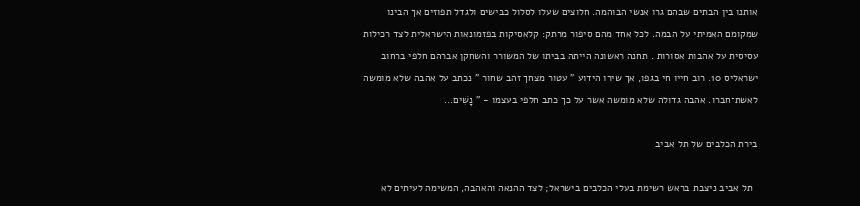אותנו בין הבתים שבהם גרו אנשי הבוהמה. חלוצים שעלו לסלול כבישים ולגדל תפוזים אך הבינו שמקומם האמיתי על הבמה. לכל אחד מהם סיפור מרתק: קלאסיקות בפזמונאות הישראלית לצד רכילות עסיסית על אהבות אסורות . תחנה ראשונה הייתה בביתו של המשורר והשחקן אברהם חלפי ברחוב ישראליס 10. רוב חייו חי בגפו, אך שירו הידוע " עטור מצחך זהב שחור " נכתב על אהבה שלא מומשה לאשת־חברו. אהבה גדולה שלא מומשה אשר על כך כתב חלפי בעצמו - ” נָשִׁים...

בירת הכלבים של תל אביב

  תל אביב ניצבת בראש רשימת בעלי הכלבים בישראל; לצד ההנאה והאהבה, המשימה לעיתים לא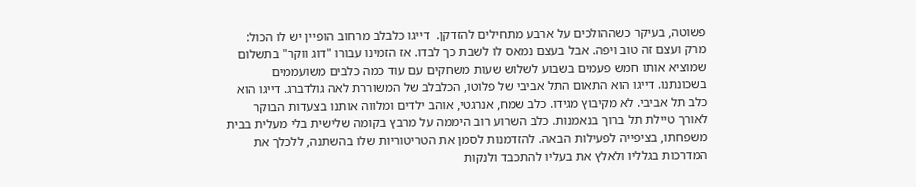פשוטה, בעיקר כשההולכים על ארבע מתחילים להזדקן.  דייגו כלבלב מרחוב הופיין יש לו הכול: מרק ועצם זה טוב ויפה. אבל בעצם נמאס לו לשבת כך לבדו. אז הזמינו עבורו "דוג ווקר" בתשלום שמוציא אותו חמש פעמים בשבוע לשלוש שעות משחקים עם עוד כמה כלבים משועממים בשכונתנו. דייגו הוא התאום התל אביבי של פלוטו, הכלבלב של המשוררת לאה גולדברג. דייגו הוא כלב תל אביבי. לא מקיבוץ מגידו. כלב שמח, אנרגטי, אוהב ילדים ומלווה אותנו בצעדות הבוקר לאורך טיילת תל ברוך בנאמנות. כלב השרוע רוב היממה על מרבץ בקומה שלישית בלי מעלית בבית משפחתו, בציפייה לפעילות הבאה. להזדמנות לסמן את הטריטוריות שלו בהשתנה, ללכלך את המדרכות בגלליו ולאלץ את בעליו להתכבד ולנקות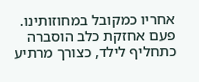אחריו כמקובל במחוזותינו. פעם אחזקת כלב הוסברה כתחליף לילד, כצורך מרתיע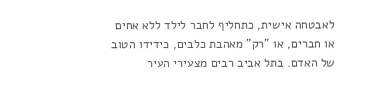לאבטחה אישית, כתחליף לחבר לילד ללא אחים או חברים, או "רק" מאהבת כלבים, כידידו הטוב של האדם. בתל אביב רבים מצעירי העיר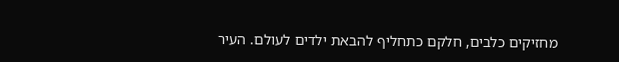מחזיקים כלבים, חלקם כתחליף להבאת ילדים לעולם. העיר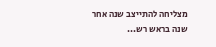מצליחה להתייצב שנה אחר שנה בראש רש...